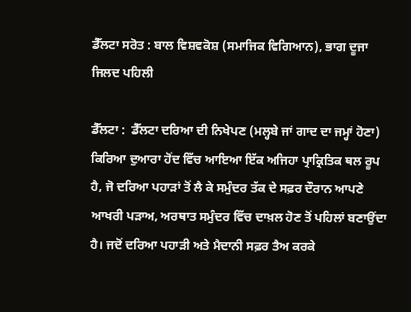ਡੈੱਲਟਾ ਸਰੋਤ : ਬਾਲ ਵਿਸ਼ਵਕੋਸ਼ (ਸਮਾਜਿਕ ਵਿਗਿਆਨ), ਭਾਗ ਦੂਜਾ ਜਿਲਦ ਪਹਿਲੀ

ਡੈੱਲਟਾ :  ਡੈੱਲਟਾ ਦਰਿਆ ਦੀ ਨਿਖੇਪਣ (ਮਲ੍ਹਬੇ ਜਾਂ ਗਾਦ ਦਾ ਜਮ੍ਹਾਂ ਹੋਣਾ) ਕਿਰਿਆ ਦੁਆਰਾ ਹੋਂਦ ਵਿੱਚ ਆਇਆ ਇੱਕ ਅਜਿਹਾ ਪ੍ਰਾਕ੍ਰਿਤਿਕ ਥਲ ਰੂਪ ਹੈ, ਜੋ ਦਰਿਆ ਪਹਾੜਾਂ ਤੋਂ ਲੈ ਕੇ ਸਮੁੰਦਰ ਤੱਕ ਦੇ ਸਫ਼ਰ ਦੌਰਾਨ ਆਪਣੇ ਆਖਰੀ ਪੜਾਅ, ਅਰਥਾਤ ਸਮੁੰਦਰ ਵਿੱਚ ਦਾਖ਼ਲ ਹੋਣ ਤੋਂ ਪਹਿਲਾਂ ਬਣਾਉਂਦਾ ਹੈ। ਜਦੋਂ ਦਰਿਆ ਪਹਾੜੀ ਅਤੇ ਮੈਦਾਨੀ ਸਫ਼ਰ ਤੈਅ ਕਰਕੇ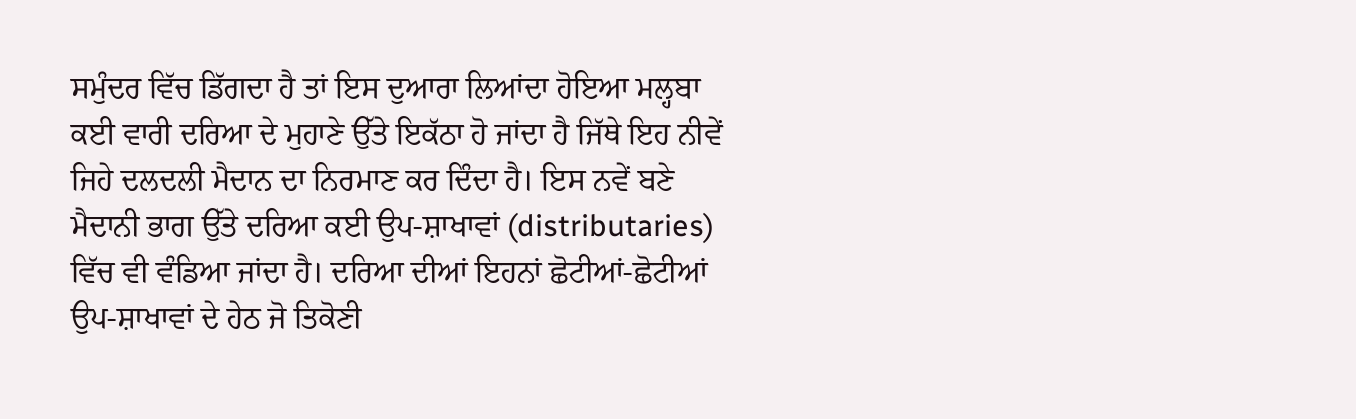ਸਮੁੰਦਰ ਵਿੱਚ ਡਿੱਗਦਾ ਹੈ ਤਾਂ ਇਸ ਦੁਆਰਾ ਲਿਆਂਦਾ ਹੋਇਆ ਮਲ੍ਹਬਾ ਕਈ ਵਾਰੀ ਦਰਿਆ ਦੇ ਮੁਹਾਣੇ ਉੱਤੇ ਇਕੱਠਾ ਹੋ ਜਾਂਦਾ ਹੈ ਜਿੱਥੇ ਇਹ ਨੀਵੇਂ ਜਿਹੇ ਦਲਦਲੀ ਮੈਦਾਨ ਦਾ ਨਿਰਮਾਣ ਕਰ ਦਿੰਦਾ ਹੈ। ਇਸ ਨਵੇਂ ਬਣੇ ਮੈਦਾਨੀ ਭਾਗ ਉੱਤੇ ਦਰਿਆ ਕਈ ਉਪ-ਸ਼ਾਖਾਵਾਂ (distributaries) ਵਿੱਚ ਵੀ ਵੰਡਿਆ ਜਾਂਦਾ ਹੈ। ਦਰਿਆ ਦੀਆਂ ਇਹਨਾਂ ਛੋਟੀਆਂ-ਛੋਟੀਆਂ ਉਪ-ਸ਼ਾਖਾਵਾਂ ਦੇ ਹੇਠ ਜੋ ਤਿਕੋਣੀ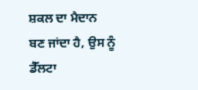ਸ਼ਕਲ ਦਾ ਮੈਦਾਨ ਬਣ ਜਾਂਦਾ ਹੈ, ਉਸ ਨੂੰ ਡੈੱਲਟਾ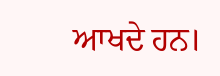ਆਖਦੇ ਹਨ।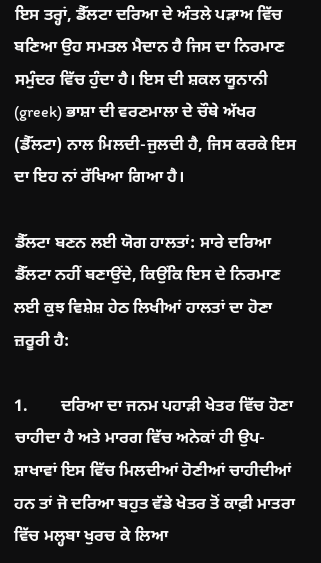ਇਸ ਤਰ੍ਹਾਂ, ਡੈੱਲਟਾ ਦਰਿਆ ਦੇ ਅੰਤਲੇ ਪੜਾਅ ਵਿੱਚ ਬਣਿਆ ਉਹ ਸਮਤਲ ਮੈਦਾਨ ਹੈ ਜਿਸ ਦਾ ਨਿਰਮਾਣ ਸਮੁੰਦਰ ਵਿੱਚ ਹੁੰਦਾ ਹੈ। ਇਸ ਦੀ ਸ਼ਕਲ ਯੂਨਾਨੀ (greek) ਭਾਸ਼ਾ ਦੀ ਵਰਣਮਾਲਾ ਦੇ ਚੌਥੇ ਅੱਖਰ (ਡੈੱਲਟਾ) ਨਾਲ ਮਿਲਦੀ-ਜੁਲਦੀ ਹੈ, ਜਿਸ ਕਰਕੇ ਇਸ ਦਾ ਇਹ ਨਾਂ ਰੱਖਿਆ ਗਿਆ ਹੈ।

ਡੈੱਲਟਾ ਬਣਨ ਲਈ ਯੋਗ ਹਾਲਤਾਂ: ਸਾਰੇ ਦਰਿਆ ਡੈੱਲਟਾ ਨਹੀਂ ਬਣਾਉਂਦੇ, ਕਿਉਂਕਿ ਇਸ ਦੇ ਨਿਰਮਾਣ ਲਈ ਕੁਝ ਵਿਸ਼ੇਸ਼ ਹੇਠ ਲਿਖੀਆਂ ਹਾਲਤਾਂ ਦਾ ਹੋਣਾ ਜ਼ਰੂਰੀ ਹੈ:

1.        ਦਰਿਆ ਦਾ ਜਨਮ ਪਹਾੜੀ ਖੇਤਰ ਵਿੱਚ ਹੋਣਾ ਚਾਹੀਦਾ ਹੈ ਅਤੇ ਮਾਰਗ ਵਿੱਚ ਅਨੇਕਾਂ ਹੀ ਉਪ-ਸ਼ਾਖਾਵਾਂ ਇਸ ਵਿੱਚ ਮਿਲਦੀਆਂ ਹੋਣੀਆਂ ਚਾਹੀਦੀਆਂ ਹਨ ਤਾਂ ਜੋ ਦਰਿਆ ਬਹੁਤ ਵੱਡੇ ਖੇਤਰ ਤੋਂ ਕਾਫ਼ੀ ਮਾਤਰਾ ਵਿੱਚ ਮਲ੍ਹਬਾ ਖੁਰਚ ਕੇ ਲਿਆ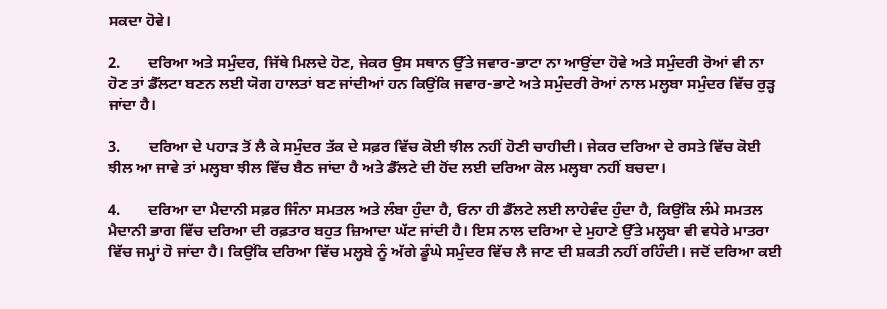ਸਕਦਾ ਹੋਵੇ।

2.       ਦਰਿਆ ਅਤੇ ਸਮੁੰਦਰ, ਜਿੱਥੇ ਮਿਲਦੇ ਹੋਣ, ਜੇਕਰ ਉਸ ਸਥਾਨ ਉੱਤੇ ਜਵਾਰ-ਭਾਟਾ ਨਾ ਆਉਂਦਾ ਹੋਵੇ ਅਤੇ ਸਮੁੰਦਰੀ ਰੋਆਂ ਵੀ ਨਾ ਹੋਣ ਤਾਂ ਡੈੱਲਟਾ ਬਣਨ ਲਈ ਯੋਗ ਹਾਲਤਾਂ ਬਣ ਜਾਂਦੀਆਂ ਹਨ ਕਿਉਂਕਿ ਜਵਾਰ-ਭਾਟੇ ਅਤੇ ਸਮੁੰਦਰੀ ਰੋਆਂ ਨਾਲ ਮਲ੍ਹਬਾ ਸਮੁੰਦਰ ਵਿੱਚ ਰੁੜ੍ਹ ਜਾਂਦਾ ਹੈ।

3.       ਦਰਿਆ ਦੇ ਪਹਾੜ ਤੋਂ ਲੈ ਕੇ ਸਮੁੰਦਰ ਤੱਕ ਦੇ ਸਫ਼ਰ ਵਿੱਚ ਕੋਈ ਝੀਲ ਨਹੀਂ ਹੋਣੀ ਚਾਹੀਦੀ। ਜੇਕਰ ਦਰਿਆ ਦੇ ਰਸਤੇ ਵਿੱਚ ਕੋਈ ਝੀਲ ਆ ਜਾਵੇ ਤਾਂ ਮਲ੍ਹਬਾ ਝੀਲ ਵਿੱਚ ਬੈਠ ਜਾਂਦਾ ਹੈ ਅਤੇ ਡੈੱਲਟੇ ਦੀ ਹੋਂਦ ਲਈ ਦਰਿਆ ਕੋਲ ਮਲ੍ਹਬਾ ਨਹੀਂ ਬਚਦਾ।

4.       ਦਰਿਆ ਦਾ ਮੈਦਾਨੀ ਸਫ਼ਰ ਜਿੰਨਾ ਸਮਤਲ ਅਤੇ ਲੰਬਾ ਹੁੰਦਾ ਹੈ, ਓਨਾ ਹੀ ਡੈੱਲਟੇ ਲਈ ਲਾਹੇਵੰਦ ਹੁੰਦਾ ਹੈ, ਕਿਉਂਕਿ ਲੰਮੇ ਸਮਤਲ ਮੈਦਾਨੀ ਭਾਗ ਵਿੱਚ ਦਰਿਆ ਦੀ ਰਫ਼ਤਾਰ ਬਹੁਤ ਜ਼ਿਆਦਾ ਘੱਟ ਜਾਂਦੀ ਹੈ। ਇਸ ਨਾਲ ਦਰਿਆ ਦੇ ਮੁਹਾਣੇ ਉੱਤੇ ਮਲ੍ਹਬਾ ਵੀ ਵਧੇਰੇ ਮਾਤਰਾ ਵਿੱਚ ਜਮ੍ਹਾਂ ਹੋ ਜਾਂਦਾ ਹੈ। ਕਿਉਂਕਿ ਦਰਿਆ ਵਿੱਚ ਮਲ੍ਹਬੇ ਨੂੰ ਅੱਗੇ ਡੂੰਘੇ ਸਮੁੰਦਰ ਵਿੱਚ ਲੈ ਜਾਣ ਦੀ ਸ਼ਕਤੀ ਨਹੀਂ ਰਹਿੰਦੀ। ਜਦੋਂ ਦਰਿਆ ਕਈ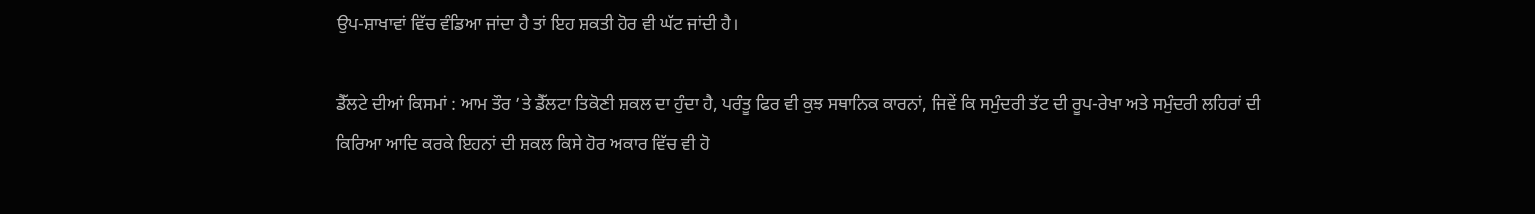ਉਪ-ਸ਼ਾਖਾਵਾਂ ਵਿੱਚ ਵੰਡਿਆ ਜਾਂਦਾ ਹੈ ਤਾਂ ਇਹ ਸ਼ਕਤੀ ਹੋਰ ਵੀ ਘੱਟ ਜਾਂਦੀ ਹੈ।

ਡੈੱਲਟੇ ਦੀਆਂ ਕਿਸਮਾਂ : ਆਮ ਤੌਰ ’ਤੇ ਡੈੱਲਟਾ ਤਿਕੋਣੀ ਸ਼ਕਲ ਦਾ ਹੁੰਦਾ ਹੈ, ਪਰੰਤੂ ਫਿਰ ਵੀ ਕੁਝ ਸਥਾਨਿਕ ਕਾਰਨਾਂ, ਜਿਵੇਂ ਕਿ ਸਮੁੰਦਰੀ ਤੱਟ ਦੀ ਰੂਪ-ਰੇਖਾ ਅਤੇ ਸਮੁੰਦਰੀ ਲਹਿਰਾਂ ਦੀ ਕਿਰਿਆ ਆਦਿ ਕਰਕੇ ਇਹਨਾਂ ਦੀ ਸ਼ਕਲ ਕਿਸੇ ਹੋਰ ਅਕਾਰ ਵਿੱਚ ਵੀ ਹੋ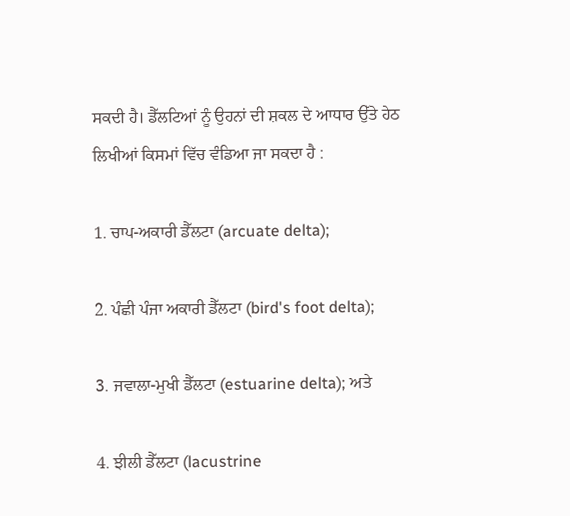ਸਕਦੀ ਹੈ। ਡੈੱਲਟਿਆਂ ਨੂੰ ਉਹਨਾਂ ਦੀ ਸ਼ਕਲ ਦੇ ਆਧਾਰ ਉੱਤੇ ਹੇਠ ਲਿਖੀਆਂ ਕਿਸਮਾਂ ਵਿੱਚ ਵੰਡਿਆ ਜਾ ਸਕਦਾ ਹੈ :

1. ਚਾਪ-ਅਕਾਰੀ ਡੈੱਲਟਾ (arcuate delta);

2. ਪੰਛੀ ਪੰਜਾ ਅਕਾਰੀ ਡੈੱਲਟਾ (bird's foot delta);

3. ਜਵਾਲਾ-ਮੁਖੀ ਡੈੱਲਟਾ (estuarine delta); ਅਤੇ

4. ਝੀਲੀ ਡੈੱਲਟਾ (lacustrine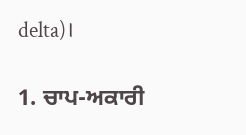delta)।

1. ਚਾਪ-ਅਕਾਰੀ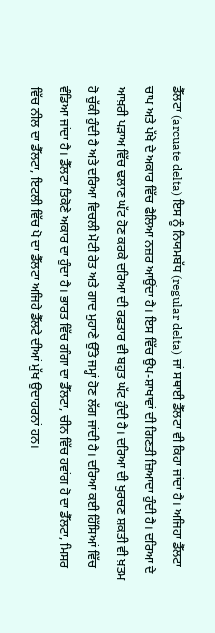ਡੈੱਲਟਾ (arcuate delta) ਇਸ ਨੂੰ ਨਿਯਮਬੱਧ (regular delta) ਜਾਂ ਸਥਾਈ ਡੈੱਲਟਾ ਵੀ ਕਿਹਾ ਜਾਂਦਾ ਹੈ। ਅਜਿਹਾ ਡੈੱਲਟਾ ਚਾਪ ਅਤੇ ਪੱਖੇ ਦੇ ਅਕਾਰ ਵਿੱਚ ਫੈਲਿਆ ਨਜ਼ਰ ਆਉਂਦਾ ਹੈ। ਇਸ ਵਿੱਚ ਉਪ-ਸ਼ਾਖਾਵਾਂ ਦੀ ਗਿਣਤੀ ਜ਼ਿਆਦਾ ਹੁੰਦੀ ਹੈ। ਦਰਿਆ ਦੇ ਆਖ਼ਰੀ ਪੜਾਅ ਵਿੱਚ ਢਲਾਣ ਘੱਟ ਹੋਣ ਕਰਕੇ ਦਰਿਆ ਦੀ ਰਫ਼ਤਾਰ ਵੀ ਬਹੁਤ ਘੱਟ ਹੁੰਦੀ ਹੈ। ਦਰਿਆ ਦੀ ਖੁਰਚਣ ਸ਼ਕਤੀ ਵੀ ਖ਼ਤਮ ਹੋ ਚੁੱਕੀ ਹੁੰਦੀ ਹੈ ਅਤੇ ਦਰਿਆ ਵਿਚਲੀ ਮੋਟੀ ਰੇਤ ਅਤੇ ਗਾਦ ਮੁਹਾਣੇ ਉੱਤੇ ਜਮ੍ਹਾਂ ਹੋਣ ਲੱਗ ਜਾਂਦੀ ਹੈ। ਦਰਿਆ ਕਈ ਹਿੱਸਿਆਂ ਵਿੱਚ ਵੰਡਿਆ ਜਾਂਦਾ ਹੈ। ਡੈੱਲਟਾ ਤਿਕੋਣੇ ਅਕਾਰ ਦਾ ਹੁੰਦਾ ਹੈ। ਭਾਰਤ ਵਿੱਚ ਗੰਗਾ ਦਾ ਡੈੱਲਟਾ, ਚੀਨ ਵਿੱਚ ਹਵਾਂਗ ਹੋ ਦਾ ਡੈੱਲਟਾ, ਮਿਸਰ ਵਿੱਚ ਨੀਲ ਦਾ ਡੈੱਲਟਾ, ਇਟਲੀ ਵਿੱਚ ਪੋ ਦਾ ਡੈੱਲਟਾ ਅਜਿਹੇ ਡੈੱਲਟੇ ਦੀਆਂ ਮੁੱਖ ਉਦਾਹਰਨਾਂ ਹਨ।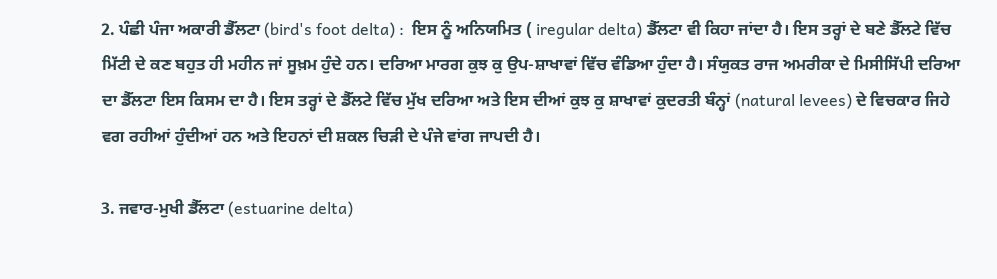2. ਪੰਛੀ ਪੰਜਾ ਅਕਾਰੀ ਡੈੱਲਟਾ (bird's foot delta) :  ਇਸ ਨੂੰ ਅਨਿਯਮਿਤ ( iregular delta) ਡੈੱਲਟਾ ਵੀ ਕਿਹਾ ਜਾਂਦਾ ਹੈ। ਇਸ ਤਰ੍ਹਾਂ ਦੇ ਬਣੇ ਡੈੱਲਟੇ ਵਿੱਚ ਮਿੱਟੀ ਦੇ ਕਣ ਬਹੁਤ ਹੀ ਮਹੀਨ ਜਾਂ ਸੂਖ਼ਮ ਹੁੰਦੇ ਹਨ। ਦਰਿਆ ਮਾਰਗ ਕੁਝ ਕੁ ਉਪ-ਸ਼ਾਖਾਵਾਂ ਵਿੱਚ ਵੰਡਿਆ ਹੁੰਦਾ ਹੈ। ਸੰਯੁਕਤ ਰਾਜ ਅਮਰੀਕਾ ਦੇ ਮਿਸੀਸਿੱਪੀ ਦਰਿਆ ਦਾ ਡੈੱਲਟਾ ਇਸ ਕਿਸਮ ਦਾ ਹੈ। ਇਸ ਤਰ੍ਹਾਂ ਦੇ ਡੈੱਲਟੇ ਵਿੱਚ ਮੁੱਖ ਦਰਿਆ ਅਤੇ ਇਸ ਦੀਆਂ ਕੁਝ ਕੁ ਸ਼ਾਖਾਵਾਂ ਕੁਦਰਤੀ ਬੰਨ੍ਹਾਂ (natural levees) ਦੇ ਵਿਚਕਾਰ ਜਿਹੇ ਵਗ ਰਹੀਆਂ ਹੁੰਦੀਆਂ ਹਨ ਅਤੇ ਇਹਨਾਂ ਦੀ ਸ਼ਕਲ ਚਿੜੀ ਦੇ ਪੰਜੇ ਵਾਂਗ ਜਾਪਦੀ ਹੈ।

3. ਜਵਾਰ-ਮੁਖੀ ਡੈੱਲਟਾ (estuarine delta)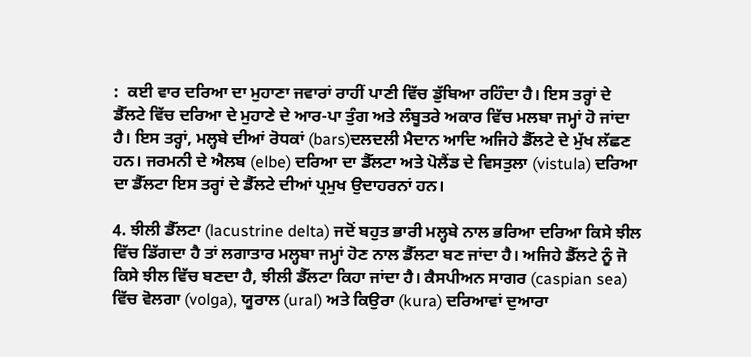:  ਕਈ ਵਾਰ ਦਰਿਆ ਦਾ ਮੁਹਾਣਾ ਜਵਾਰਾਂ ਰਾਹੀਂ ਪਾਣੀ ਵਿੱਚ ਡੁੱਬਿਆ ਰਹਿੰਦਾ ਹੈ। ਇਸ ਤਰ੍ਹਾਂ ਦੇ ਡੈੱਲਟੇ ਵਿੱਚ ਦਰਿਆ ਦੇ ਮੁਹਾਣੇ ਦੇ ਆਰ-ਪਾ ਤੁੰਗ ਅਤੇ ਲੰਬੂਤਰੇ ਅਕਾਰ ਵਿੱਚ ਮਲਬਾ ਜਮ੍ਹਾਂ ਹੋ ਜਾਂਦਾ ਹੈ। ਇਸ ਤਰ੍ਹਾਂ, ਮਲ੍ਹਬੇ ਦੀਆਂ ਰੋਧਕਾਂ (bars)ਦਲਦਲੀ ਮੈਦਾਨ ਆਦਿ ਅਜਿਹੇ ਡੈੱਲਟੇ ਦੇ ਮੁੱਖ ਲੱਛਣ ਹਨ। ਜਰਮਨੀ ਦੇ ਐਲਬ (elbe) ਦਰਿਆ ਦਾ ਡੈੱਲਟਾ ਅਤੇ ਪੋਲੈਂਡ ਦੇ ਵਿਸਤੁਲਾ (vistula) ਦਰਿਆ ਦਾ ਡੈੱਲਟਾ ਇਸ ਤਰ੍ਹਾਂ ਦੇ ਡੈੱਲਟੇ ਦੀਆਂ ਪ੍ਰਮੁਖ ਉਦਾਹਰਨਾਂ ਹਨ।

4. ਝੀਲੀ ਡੈੱਲਟਾ (lacustrine delta) ਜਦੋਂ ਬਹੁਤ ਭਾਰੀ ਮਲ੍ਹਬੇ ਨਾਲ ਭਰਿਆ ਦਰਿਆ ਕਿਸੇ ਝੀਲ ਵਿੱਚ ਡਿੱਗਦਾ ਹੈ ਤਾਂ ਲਗਾਤਾਰ ਮਲ੍ਹਬਾ ਜਮ੍ਹਾਂ ਹੋਣ ਨਾਲ ਡੈੱਲਟਾ ਬਣ ਜਾਂਦਾ ਹੈ। ਅਜਿਹੇ ਡੈੱਲਟੇ ਨੂੰ ਜੋ ਕਿਸੇ ਝੀਲ ਵਿੱਚ ਬਣਦਾ ਹੈ, ਝੀਲੀ ਡੈੱਲਟਾ ਕਿਹਾ ਜਾਂਦਾ ਹੈ। ਕੈਸਪੀਅਨ ਸਾਗਰ (caspian sea) ਵਿੱਚ ਵੋਲਗਾ (volga), ਯੂਰਾਲ (ural) ਅਤੇ ਕਿਉਰਾ (kura) ਦਰਿਆਵਾਂ ਦੁਆਰਾ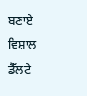ਬਣਾਏ ਵਿਸ਼ਾਲ ਡੈੱਲਟੇ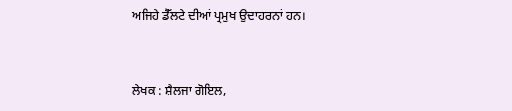ਅਜਿਹੇ ਡੈੱਲਟੇ ਦੀਆਂ ਪ੍ਰਮੁਖ ਉਦਾਹਰਨਾਂ ਹਨ।


ਲੇਖਕ : ਸ਼ੈਲਜਾ ਗੋਇਲ,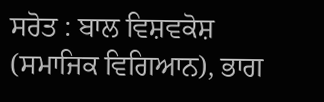ਸਰੋਤ : ਬਾਲ ਵਿਸ਼ਵਕੋਸ਼ (ਸਮਾਜਿਕ ਵਿਗਿਆਨ), ਭਾਗ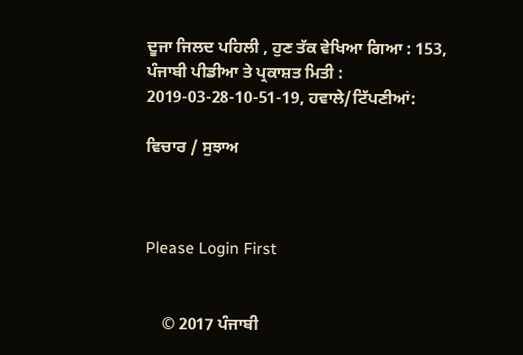ਦੂਜਾ ਜਿਲਦ ਪਹਿਲੀ , ਹੁਣ ਤੱਕ ਵੇਖਿਆ ਗਿਆ : 153, ਪੰਜਾਬੀ ਪੀਡੀਆ ਤੇ ਪ੍ਰਕਾਸ਼ਤ ਮਿਤੀ : 2019-03-28-10-51-19, ਹਵਾਲੇ/ਟਿੱਪਣੀਆਂ:

ਵਿਚਾਰ / ਸੁਝਾਅ



Please Login First


    © 2017 ਪੰਜਾਬੀ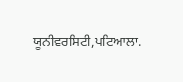ਯੂਨੀਵਰਸਿਟੀ,ਪਟਿਆਲਾ.